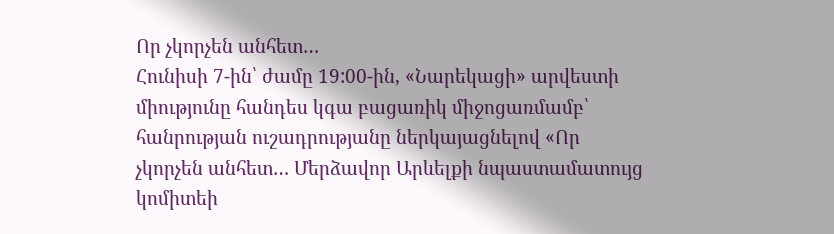Որ չկորչեն անհետ…
Հունիսի 7-ին՝ ժամը 19:00-ին, «Նարեկացի» արվեստի միությունը հանդես կգա բացառիկ միջոցառմամբ՝ հանրության ուշադրությանը ներկայացնելով «Որ չկորչեն անհետ… Մերձավոր Արևելքի նպաստամատույց կոմիտեի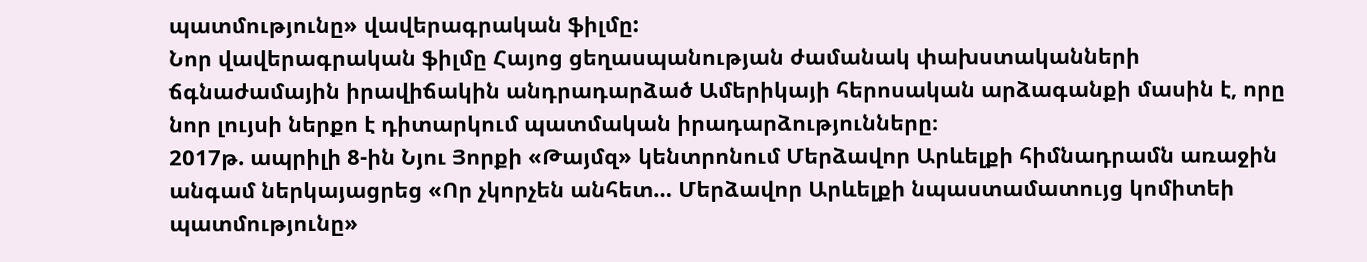պատմությունը» վավերագրական ֆիլմը:
Նոր վավերագրական ֆիլմը Հայոց ցեղասպանության ժամանակ փախստականների ճգնաժամային իրավիճակին անդրադարձած Ամերիկայի հերոսական արձագանքի մասին է, որը նոր լույսի ներքո է դիտարկում պատմական իրադարձությունները։
2017թ. ապրիլի 8-ին Նյու Յորքի «Թայմզ» կենտրոնում Մերձավոր Արևելքի հիմնադրամն առաջին անգամ ներկայացրեց «Որ չկորչեն անհետ… Մերձավոր Արևելքի նպաստամատույց կոմիտեի պատմությունը»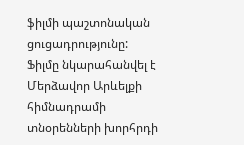ֆիլմի պաշտոնական ցուցադրությունը:
Ֆիլմը նկարահանվել է Մերձավոր Արևելքի հիմնադրամի տնօրենների խորհրդի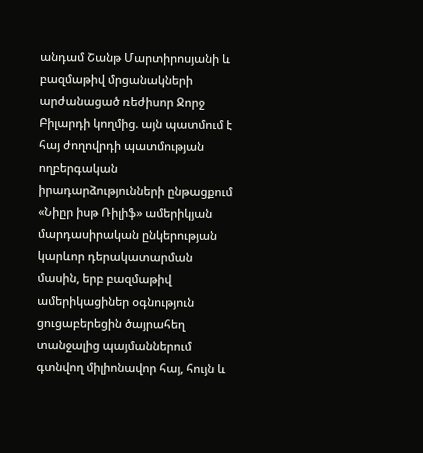անդամ Շանթ Մարտիրոսյանի և բազմաթիվ մրցանակների արժանացած ռեժիսոր Ջորջ Բիլարդի կողմից. այն պատմում է հայ ժողովրդի պատմության ողբերգական իրադարձությունների ընթացքում «Նիըր իսթ Ռիլիֆ» ամերիկյան մարդասիրական ընկերության կարևոր դերակատարման մասին, երբ բազմաթիվ ամերիկացիներ օգնություն ցուցաբերեցին ծայրահեղ տանջալից պայմաններում գտնվող միլիոնավոր հայ, հույն և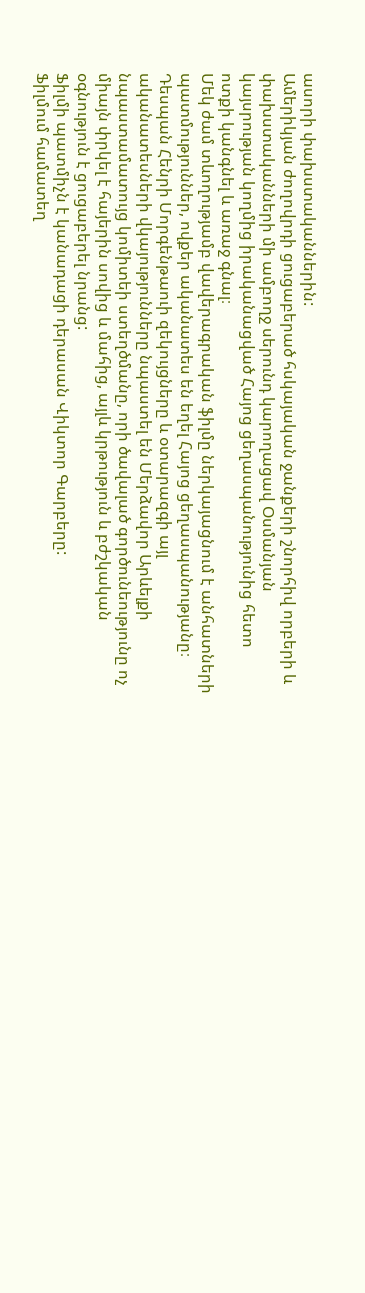ասորի փախստականներին:
Ամերիկյան ժողովրդի ցուցաբերած հսկայական ջանքերի շնորհիվ որբերի և փախստականների մի ամբողջ սերունդ կարողացավ Օսմանյան կայսրության կողմից իրականացված Հայոց ցեղասպանությունից հետո ոտքի կանգնել և առաջ գնալ։
Մեկ ժամ տևողությամբ վավերագրական ֆիլմը ներկայացնում է անհատների պատմություններ, ովքեր ականատես են եղել Հայոց ցեղասպանությանը։
Դեսպան Հենրի Մորգենթաուի զեկույցները և օտարազգի այլ ականատեսների վկայությունները նպաստել են Մերձավոր Արևելքի նպաստամատույց կոմիտեի ստեղծմանը, որի ծավալած գործունեությունը ոչ միայն փրկել է հայերին սովից և մահից, այլև կրթություն և բժշկական օգնություն է ցուցաբերել նրանց:
Ֆիլմի պատմիչն է կանադացի դերասան Վիկտոր Գարբերը:
Ֆիլմում համատեղ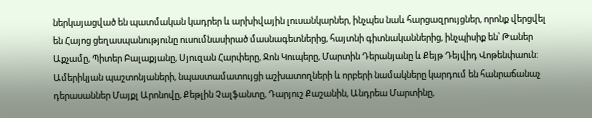ներկայացված են պատմական կադրեր և արխիվային լուսանկարներ, ինչպես նաև հարցազրույցներ, որոնք վերցվել են Հայոց ցեղասպանությունը ուսումնասիրած մասնագետներից, հայտնի գիտնականներից, ինչպիսիք են՝ Թաներ Աքչամը, Պիտեր Բալաքյանը, Սյուզան Հարփերը, Ջոն Կուպերը, Մարտին Դերանյանը և Քեյթ Դեյվիդ Վոթենփաուն:
Ամերիկյան պաշտոնյաների, նպաստամատույցի աշխատողների և որբերի նամակները կարդում են հանրաճանաչ դերասաններ Մայքլ Արոնովը, Քեթլին Չալֆանտը, Դարյուշ Քաշանին, Անդրեա Մարտինը,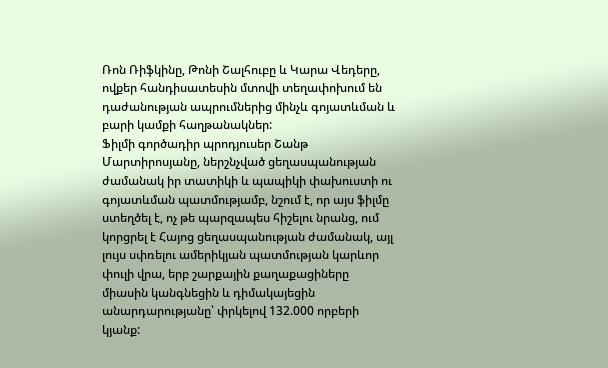Ռոն Ռիֆկինը, Թոնի Շալհուբը և Կարա Վեդերը, ովքեր հանդիսատեսին մտովի տեղափոխում են դաժանության ապրումներից մինչև գոյատևման և բարի կամքի հաղթանակներ:
Ֆիլմի գործադիր պրոդյուսեր Շանթ Մարտիրոսյանը, ներշնչված ցեղասպանության ժամանակ իր տատիկի և պապիկի փախուստի ու գոյատևման պատմությամբ, նշում է, որ այս ֆիլմը ստեղծել է, ոչ թե պարզապես հիշելու նրանց, ում կորցրել է Հայոց ցեղասպանության ժամանակ, այլ լույս սփռելու ամերիկյան պատմության կարևոր փուլի վրա, երբ շարքային քաղաքացիները միասին կանգնեցին և դիմակայեցին անարդարությանը՝ փրկելով 132.000 որբերի կյանք: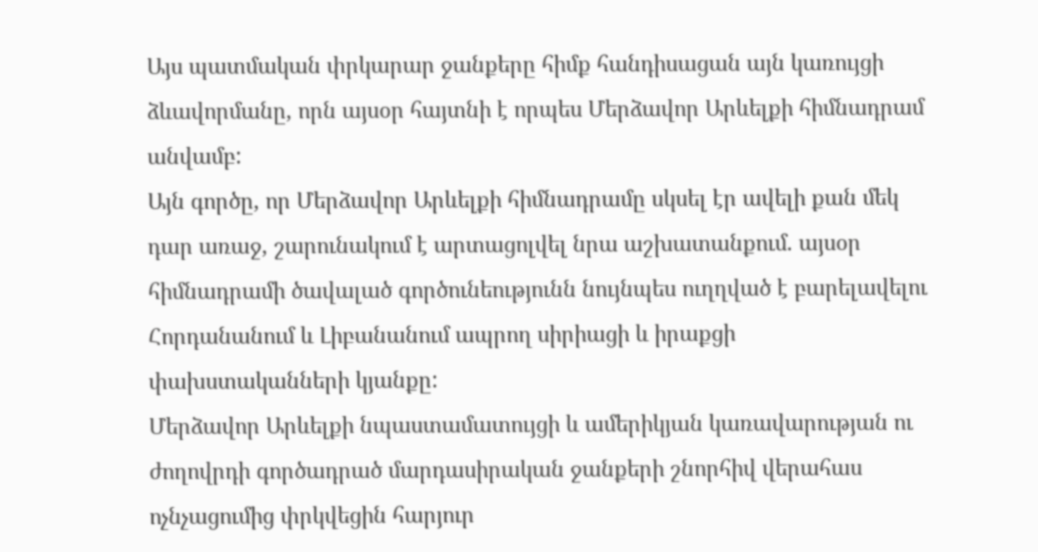Այս պատմական փրկարար ջանքերը հիմք հանդիսացան այն կառույցի ձևավորմանը, որն այսօր հայտնի է որպես Մերձավոր Արևելքի հիմնադրամ անվամբ:
Այն գործը, որ Մերձավոր Արևելքի հիմնադրամը սկսել էր ավելի քան մեկ դար առաջ, շարունակում է արտացոլվել նրա աշխատանքում. այսօր հիմնադրամի ծավալած գործունեությունն նույնպես ուղղված է բարելավելու Հորդանանում և Լիբանանում ապրող սիրիացի և իրաքցի փախստականների կյանքը:
Մերձավոր Արևելքի նպաստամատույցի և ամերիկյան կառավարության ու ժողովրդի գործադրած մարդասիրական ջանքերի շնորհիվ վերահաս ոչնչացումից փրկվեցին հարյուր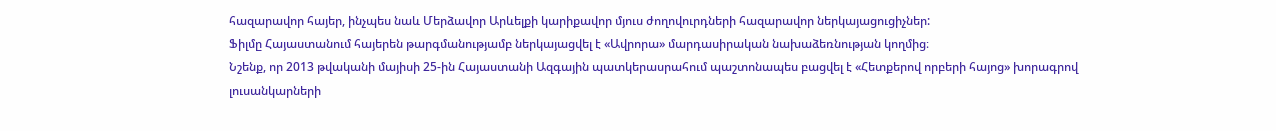հազարավոր հայեր, ինչպես նաև Մերձավոր Արևելքի կարիքավոր մյուս ժողովուրդների հազարավոր ներկայացուցիչներ:
Ֆիլմը Հայաստանում հայերեն թարգմանությամբ ներկայացվել է «Ավրորա» մարդասիրական նախաձեռնության կողմից։
Նշենք, որ 2013 թվականի մայիսի 25-ին Հայաստանի Ազգային պատկերասրահում պաշտոնապես բացվել է «Հետքերով որբերի հայոց» խորագրով լուսանկարների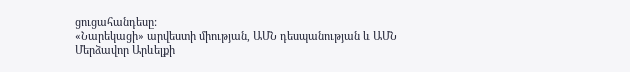ցուցահանդեսը:
«Նարեկացի» արվեստի միության, ԱՄՆ դեսպանության և ԱՄՆ Մերձավոր Արևելքի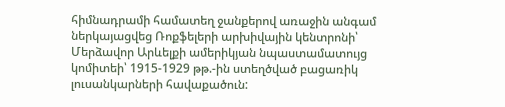հիմնադրամի համատեղ ջանքերով առաջին անգամ ներկայացվեց Ռոքֆելերի արխիվային կենտրոնի՝ Մերձավոր Արևելքի ամերիկյան նպաստամատույց կոմիտեի՝ 1915-1929 թթ.-ին ստեղծված բացառիկ լուսանկարների հավաքածուն: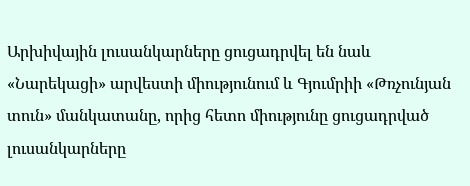Արխիվային լուսանկարները ցուցադրվել են նաև «Նարեկացի» արվեստի միությունում և Գյումրիի «Թռչունյան տուն» մանկատանը, որից հետո միությունը ցուցադրված լուսանկարները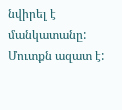նվիրել է մանկատանը:
Մուտքն ազատ է: